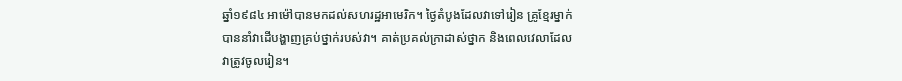ឆ្នាំ១៩៨៤ អាម៉ៅបានមកដល់សហរដ្ឋអាមេរិក។ ថ្ងៃតំបូងដែលវាទៅរៀន គ្រូខ្មែរម្នាក់
បាននាំវាដើបង្ហាញគ្រប់ថ្នាក់របស់វា។ គាត់ប្រគល់ក្រាដាស់ថ្នាក និងពេលវេលាដែល
វាត្រូវចូលរៀន។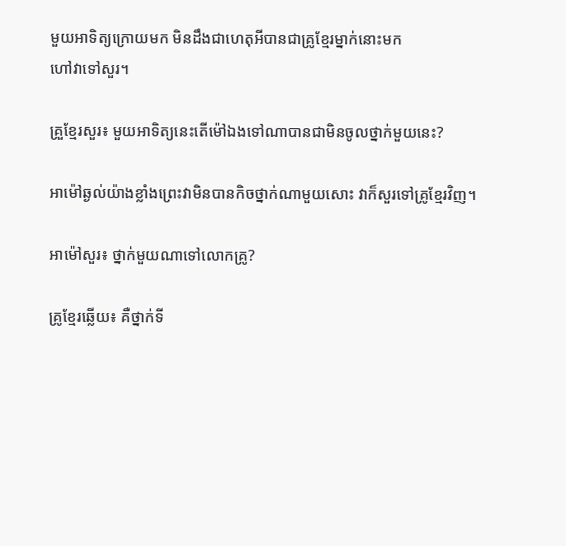មួយអាទិត្យក្រោយមក មិនដឹងជាហេតុអីបានជាគ្រូខ្មែរម្នាក់នោះមក
ហៅវាទៅសួរ។

គ្រួខ្មែរសួរ៖ មួយអាទិត្យនេះតើម៉ៅឯងទៅណាបានជាមិនចូលថ្នាក់មួយនេះ?

អាម៉ៅឆ្ងល់យ៉ាងខ្លាំងព្រេះវាមិនបានកិចថ្នាក់ណាមួយសោះ វាក៏សួរទៅគ្រូខ្មែរវិញ។

អាម៉ៅសួរ៖ ថ្នាក់មួយណាទៅលោកគ្រូ?

គ្រូខ្មែរឆ្លើយ៖ គឺថ្នាក់ទី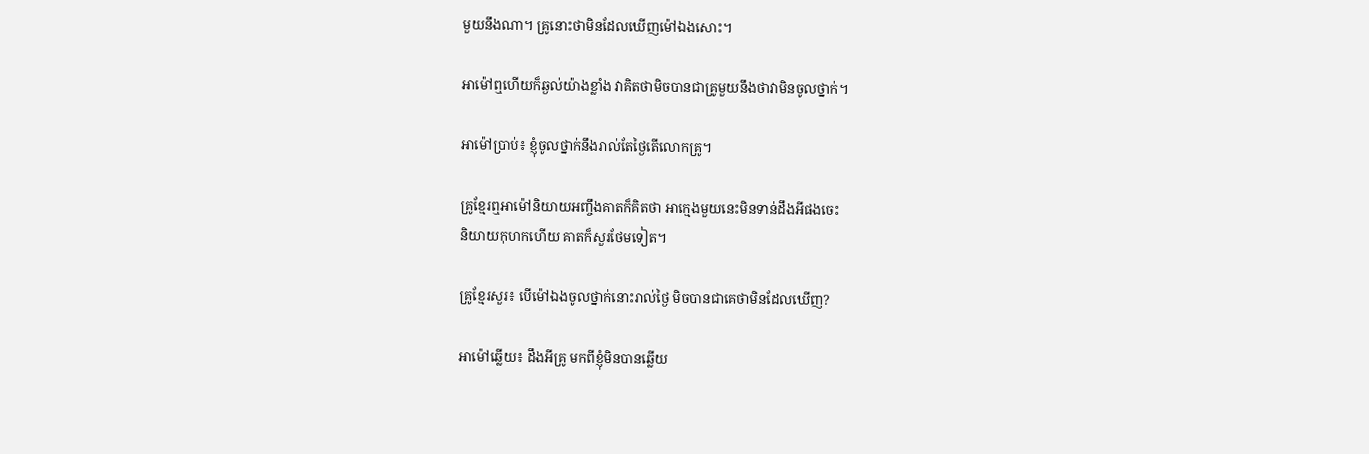មួយនឹងណា។ គ្រូនោះថាមិនដែលឃើញម៉ៅឯងសោះ។

អាម៉ៅឮហើយក៏ឆ្ងល់យ៉ាងខ្លាំង វាគិតថាមិចបានជាគ្រូមួយនឹងថាវាមិនចូលថ្នាក់។

អាម៉ៅប្រាប់៖ ខ្ញុំចូលថ្នាក់នឹងរាល់តែថ្ងៃតើលោកគ្រូ។

គ្រូខ្មែរឮអាម៉ៅនិយាយអញ្ចឹងគាតក៏គិតថា អាក្មេងមួយនេះមិនទាន់ដឹងអីផងចេះ
និយាយកុហកហើយ គាតក៏សួរថែមទៀត។

គ្រូខ្មែរសួរ៖ បើម៉ៅឯងចូលថ្នាក់នោះរាល់ថ្ងៃ មិចបានជាគេថាមិនដែលឃើញ?

អាម៉ៅឆ្លើយ៖ ដឹងអីគ្រូ មកពីខ្ញុំមិនបានឆ្លើយ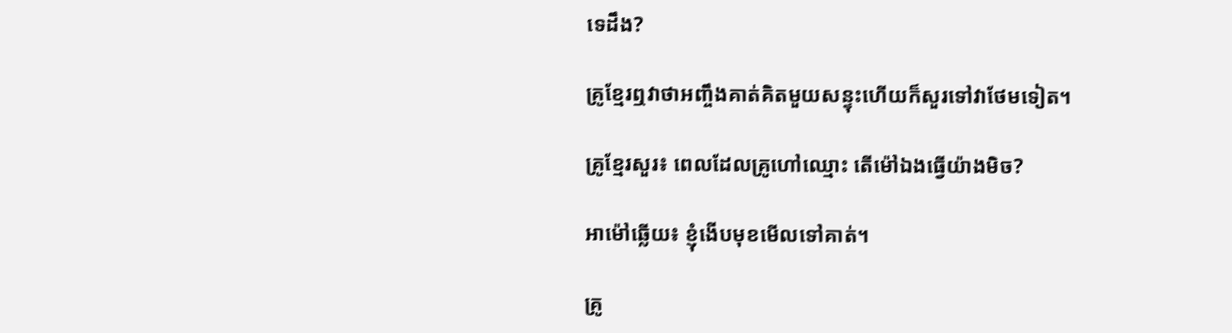ទេដឹង?

គ្រូខ្មែរឮវាថាអញ្ចឹងគាត់គិតមួយសន្ទុះហើយក៏សួរទៅវាថែមទៀត។

គ្រូខ្មែរសួរ៖ ពេលដែលគ្រូហៅឈ្មោះ តើម៉ៅឯងធ្វើយ៉ាងមិច?

អាម៉ៅឆ្លើយ៖ ខ្ញុំងើបមុខមើលទៅគាត់។

គ្រូ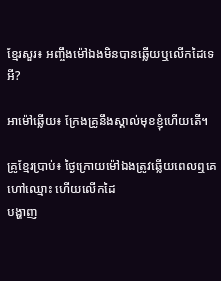ខ្មែរសួរ៖ អញ្ចឹងម៉ៅឯងមិនបានឆ្លើយឬលើកដៃទេអី?

អាម៉ៅឆ្លើយ៖ ក្រែងគ្រូនឹងស្គាល់មុខខ្ញុំហើយតើ។

គ្រូខ្មែរប្រាប់៖ ថ្ងៃក្រោយម៉ៅឯងត្រូវឆ្លើយពេលឮគេហៅឈ្មោះ ហើយលើកដៃ
បង្ហាញ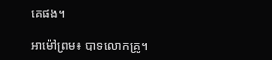គេផង។

អាម៉ៅព្រម៖ បាទលោកគ្រូ។